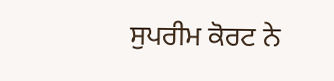ਸੁਪਰੀਮ ਕੋਰਟ ਨੇ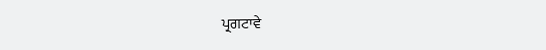ਪ੍ਰਗਟਾਵੇ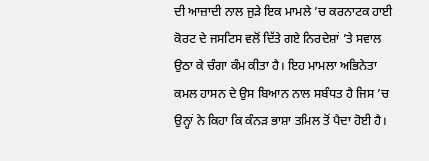ਦੀ ਆਜ਼ਾਦੀ ਨਾਲ ਜੁੜੇ ਇਕ ਮਾਮਲੇ ’ਚ ਕਰਨਾਟਕ ਹਾਈ ਕੋਰਟ ਦੇ ਜਸਟਿਸ ਵਲੋਂ ਦਿੱਤੇ ਗਏ ਨਿਰਦੇਸ਼ਾਂ ’ਤੇ ਸਵਾਲ ਉਠਾ ਕੇ ਚੰਗਾ ਕੰਮ ਕੀਤਾ ਹੈ। ਇਹ ਮਾਮਲਾ ਅਭਿਨੇਤਾ ਕਮਲ ਹਾਸਨ ਦੇ ਉਸ ਬਿਆਨ ਨਾਲ ਸਬੰਧਤ ਹੈ ਜਿਸ ’ਚ ਉਨ੍ਹਾਂ ਨੇ ਕਿਹਾ ਕਿ ਕੰਨੜ ਭਾਸ਼ਾ ਤਮਿਲ ਤੋਂ ਪੈਦਾ ਹੋਈ ਹੈ।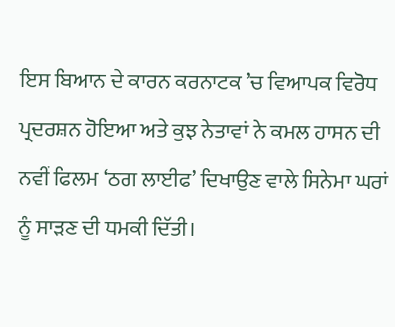ਇਸ ਬਿਆਨ ਦੇ ਕਾਰਨ ਕਰਨਾਟਕ ’ਚ ਵਿਆਪਕ ਵਿਰੋਧ ਪ੍ਰਦਰਸ਼ਨ ਹੋਇਆ ਅਤੇ ਕੁਝ ਨੇਤਾਵਾਂ ਨੇ ਕਮਲ ਹਾਸਨ ਦੀ ਨਵੀਂ ਫਿਲਮ ‘ਠਗ ਲਾਈਫ’ ਦਿਖਾਉਣ ਵਾਲੇ ਸਿਨੇਮਾ ਘਰਾਂ ਨੂੰ ਸਾੜਣ ਦੀ ਧਮਕੀ ਦਿੱਤੀ।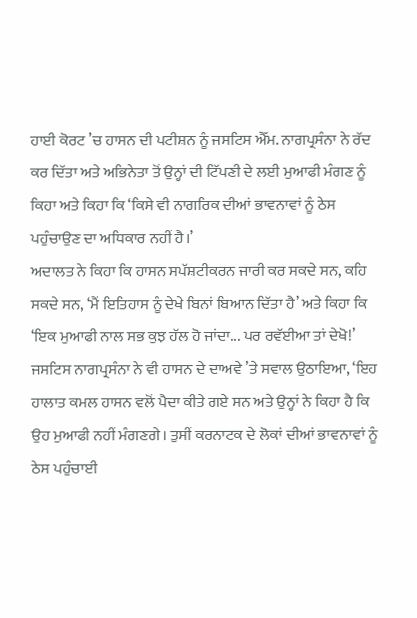ਹਾਈ ਕੋਰਟ ’ਚ ਹਾਸਨ ਦੀ ਪਟੀਸ਼ਨ ਨੂੰ ਜਸਟਿਸ ਐੱਮ. ਨਾਗਪ੍ਰਸੰਨਾ ਨੇ ਰੱਦ ਕਰ ਦਿੱਤਾ ਅਤੇ ਅਭਿਨੇਤਾ ਤੋਂ ਉਨ੍ਹਾਂ ਦੀ ਟਿੱਪਣੀ ਦੇ ਲਈ ਮੁਆਫੀ ਮੰਗਣ ਨੂੰ ਕਿਹਾ ਅਤੇ ਕਿਹਾ ਕਿ ‘ਕਿਸੇ ਵੀ ਨਾਗਰਿਕ ਦੀਆਂ ਭਾਵਨਾਵਾਂ ਨੂੰ ਠੇਸ ਪਹੁੰਚਾਉਣ ਦਾ ਅਧਿਕਾਰ ਨਹੀਂ ਹੈ।’
ਅਦਾਲਤ ਨੇ ਕਿਹਾ ਕਿ ਹਾਸਨ ਸਪੱਸ਼ਟੀਕਰਨ ਜਾਰੀ ਕਰ ਸਕਦੇ ਸਨ, ਕਹਿ ਸਕਦੇ ਸਨ, ‘ਮੈਂ ਇਤਿਹਾਸ ਨੂੰ ਦੇਖੇ ਬਿਨਾਂ ਬਿਆਨ ਦਿੱਤਾ ਹੈ’ ਅਤੇ ਕਿਹਾ ਕਿ ‘ਇਕ ਮੁਆਫੀ ਨਾਲ ਸਭ ਕੁਝ ਹੱਲ ਹੋ ਜਾਂਦਾ... ਪਰ ਰਵੱਈਆ ਤਾਂ ਦੇਖੋ!’
ਜਸਟਿਸ ਨਾਗਪ੍ਰਸੰਨਾ ਨੇ ਵੀ ਹਾਸਨ ਦੇ ਦਾਅਵੇ ’ਤੇ ਸਵਾਲ ਉਠਾਇਆ, ‘ਇਹ ਹਾਲਾਤ ਕਮਲ ਹਾਸਨ ਵਲੋਂ ਪੈਦਾ ਕੀਤੇ ਗਏ ਸਨ ਅਤੇ ਉਨ੍ਹਾਂ ਨੇ ਕਿਹਾ ਹੈ ਕਿ ਉਹ ਮੁਆਫੀ ਨਹੀਂ ਮੰਗਣਗੇ। ਤੁਸੀਂ ਕਰਨਾਟਕ ਦੇ ਲੋਕਾਂ ਦੀਆਂ ਭਾਵਨਾਵਾਂ ਨੂੰ ਠੇਸ ਪਹੁੰਚਾਈ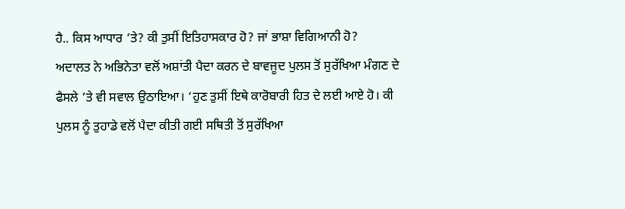ਹੈ.. ਕਿਸ ਆਧਾਰ ’ਤੇ? ਕੀ ਤੁਸੀਂ ਇਤਿਹਾਸਕਾਰ ਹੋ? ਜਾਂ ਭਾਸ਼ਾ ਵਿਗਿਆਨੀ ਹੋ?
ਅਦਾਲਤ ਨੇ ਅਭਿਨੇਤਾ ਵਲੋਂ ਅਸ਼ਾਂਤੀ ਪੈਦਾ ਕਰਨ ਦੇ ਬਾਵਜੂਦ ਪੁਲਸ ਤੋਂ ਸੁਰੱਖਿਆ ਮੰਗਣ ਦੇ ਫੈਸਲੇ ’ਤੇ ਵੀ ਸਵਾਲ ਉਠਾਇਆ। ‘ਹੁਣ ਤੁਸੀਂ ਇਥੇ ਕਾਰੋਬਾਰੀ ਹਿਤ ਦੇ ਲਈ ਆਏ ਹੋ। ਕੀ ਪੁਲਸ ਨੂੰ ਤੁਹਾਡੇ ਵਲੋਂ ਪੈਦਾ ਕੀਤੀ ਗਈ ਸਥਿਤੀ ਤੋਂ ਸੁਰੱਖਿਆ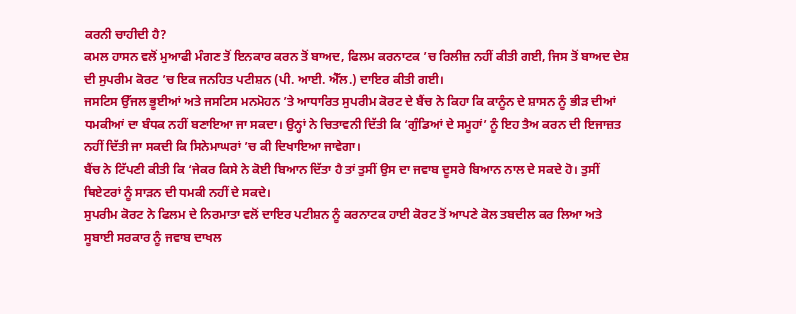ਕਰਨੀ ਚਾਹੀਦੀ ਹੈ?
ਕਮਲ ਹਾਸਨ ਵਲੋਂ ਮੁਆਫੀ ਮੰਗਣ ਤੋਂ ਇਨਕਾਰ ਕਰਨ ਤੋਂ ਬਾਅਦ, ਫਿਲਮ ਕਰਨਾਟਕ ’ਚ ਰਿਲੀਜ਼ ਨਹੀਂ ਕੀਤੀ ਗਈ, ਜਿਸ ਤੋਂ ਬਾਅਦ ਦੇਸ਼ ਦੀ ਸੁਪਰੀਮ ਕੋਰਟ ’ਚ ਇਕ ਜਨਹਿਤ ਪਟੀਸ਼ਨ (ਪੀ. ਆਈ. ਐੱਲ.) ਦਾਇਰ ਕੀਤੀ ਗਈ।
ਜਸਟਿਸ ਉੱਜਲ ਭੂਈਆਂ ਅਤੇ ਜਸਟਿਸ ਮਨਮੋਹਨ ’ਤੇ ਆਧਾਰਿਤ ਸੁਪਰੀਮ ਕੋਰਟ ਦੇ ਬੈਂਚ ਨੇ ਕਿਹਾ ਕਿ ਕਾਨੂੰਨ ਦੇ ਸ਼ਾਸਨ ਨੂੰ ਭੀੜ ਦੀਆਂ ਧਮਕੀਆਂ ਦਾ ਬੰਧਕ ਨਹੀਂ ਬਣਾਇਆ ਜਾ ਸਕਦਾ। ਉਨ੍ਹਾਂ ਨੇ ਚਿਤਾਵਨੀ ਦਿੱਤੀ ਕਿ ‘ਗੁੰਡਿਆਂ ਦੇ ਸਮੂਹਾਂ’ ਨੂੰ ਇਹ ਤੈਅ ਕਰਨ ਦੀ ਇਜਾਜ਼ਤ ਨਹੀਂ ਦਿੱਤੀ ਜਾ ਸਕਦੀ ਕਿ ਸਿਨੇਮਾਘਰਾਂ ’ਚ ਕੀ ਦਿਖਾਇਆ ਜਾਵੇਗਾ।
ਬੈਂਚ ਨੇ ਟਿੱਪਣੀ ਕੀਤੀ ਕਿ ‘ਜੇਕਰ ਕਿਸੇ ਨੇ ਕੋਈ ਬਿਆਨ ਦਿੱਤਾ ਹੈ ਤਾਂ ਤੁਸੀਂ ਉਸ ਦਾ ਜਵਾਬ ਦੂਸਰੇ ਬਿਆਨ ਨਾਲ ਦੇ ਸਕਦੇ ਹੋ। ਤੁਸੀਂ ਥਿਏਟਰਾਂ ਨੂੰ ਸਾੜਨ ਦੀ ਧਮਕੀ ਨਹੀਂ ਦੇ ਸਕਦੇ।
ਸੁਪਰੀਮ ਕੋਰਟ ਨੇ ਫਿਲਮ ਦੇ ਨਿਰਮਾਤਾ ਵਲੋਂ ਦਾਇਰ ਪਟੀਸ਼ਨ ਨੂੰ ਕਰਨਾਟਕ ਹਾਈ ਕੋਰਟ ਤੋਂ ਆਪਣੇ ਕੋਲ ਤਬਦੀਲ ਕਰ ਲਿਆ ਅਤੇ ਸੂਬਾਈ ਸਰਕਾਰ ਨੂੰ ਜਵਾਬ ਦਾਖਲ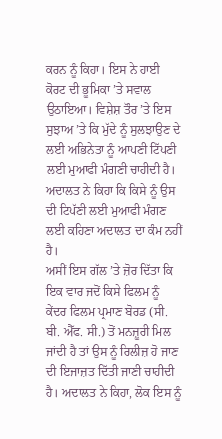ਕਰਨ ਨੂੰ ਕਿਹਾ। ਇਸ ਨੇ ਹਾਈ ਕੋਰਟ ਦੀ ਭੂਮਿਕਾ ’ਤੇ ਸਵਾਲ ਉਠਾਇਆ। ਵਿਸ਼ੇਸ਼ ਤੌਰ ’ਤੇ ਇਸ ਸੁਝਾਅ ’ਤੇ ਕਿ ਮੁੱਦੇ ਨੂੰ ਸੁਲਝਾਉਣ ਦੇ ਲਈ ਅਭਿਨੇਤਾ ਨੂੰ ਆਪਣੀ ਟਿੱਪਣੀ ਲਈ ਮੁਆਫੀ ਮੰਗਣੀ ਚਾਹੀਦੀ ਹੈ। ਅਦਾਲਤ ਨੇ ਕਿਹਾ ਕਿ ਕਿਸੇ ਨੂੰ ਉਸ ਦੀ ਟਿਪੱਣੀ ਲਈ ਮੁਆਫੀ ਮੰਗਣ ਲਈ ਕਹਿਣਾ ਅਦਾਲਤ ਦਾ ਕੰਮ ਨਹੀਂ ਹੈ।
ਅਸੀਂ ਇਸ ਗੱਲ ’ਤੇ ਜ਼ੋਰ ਦਿੱਤਾ ਕਿ ਇਕ ਵਾਰ ਜਦੋਂ ਕਿਸੇ ਫਿਲਮ ਨੂੰ ਕੇਂਦਰ ਫਿਲਮ ਪ੍ਰਮਾਣ ਬੋਰਡ (ਸੀ. ਬੀ. ਐੱਫ. ਸੀ.) ਤੋਂ ਮਨਜ਼ੂਰੀ ਮਿਲ ਜਾਂਦੀ ਹੈ ਤਾਂ ਉਸ ਨੂੰ ਰਿਲੀਜ਼ ਹੋ ਜਾਣ ਦੀ ਇਜਾਜ਼ਤ ਦਿੱਤੀ ਜਾਣੀ ਚਾਹੀਦੀ ਹੈ। ਅਦਾਲਤ ਨੇ ਕਿਹਾ, ਲੋਕ ਇਸ ਨੂੰ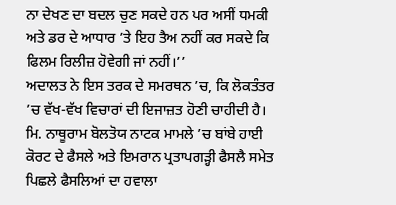ਨਾ ਦੇਖਣ ਦਾ ਬਦਲ ਚੁਣ ਸਕਦੇ ਹਨ ਪਰ ਅਸੀਂ ਧਮਕੀ ਅਤੇ ਡਰ ਦੇ ਆਧਾਰ ’ਤੇ ਇਹ ਤੈਅ ਨਹੀਂ ਕਰ ਸਕਦੇ ਕਿ ਫਿਲਮ ਰਿਲੀਜ਼ ਹੋਵੇਗੀ ਜਾਂ ਨਹੀਂ।’’
ਅਦਾਲਤ ਨੇ ਇਸ ਤਰਕ ਦੇ ਸਮਰਥਨ ’ਚ, ਕਿ ਲੋਕਤੰਤਰ ’ਚ ਵੱਖ-ਵੱਖ ਵਿਚਾਰਾਂ ਦੀ ਇਜਾਜ਼ਤ ਹੋਣੀ ਚਾਹੀਦੀ ਹੈ। ਮਿ. ਨਾਥੂਰਾਮ ਬੋਲਤੋਯ ਨਾਟਕ ਮਾਮਲੇ ’ਚ ਬਾਂਬੇ ਹਾਈ ਕੋਰਟ ਦੇ ਫੈਸਲੇ ਅਤੇ ਇਮਰਾਨ ਪ੍ਰਤਾਪਗੜ੍ਹੀ ਫੈਸਲੈ ਸਮੇਤ ਪਿਛਲੇ ਫੈਸਲਿਆਂ ਦਾ ਹਵਾਲਾ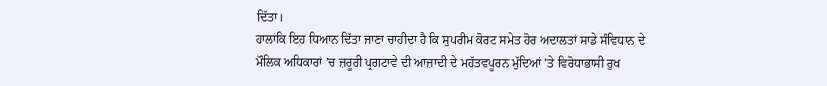ਦਿੱਤਾ।
ਹਾਲਾਂਕਿ ਇਹ ਧਿਆਨ ਦਿੱਤਾ ਜਾਣਾ ਚਾਹੀਦਾ ਹੈ ਕਿ ਸੁਪਰੀਮ ਕੋਰਟ ਸਮੇਤ ਹੋਰ ਅਦਾਲਤਾਂ ਸਾਡੇ ਸੰਵਿਧਾਨ ਦੇ ਮੌਲਿਕ ਅਧਿਕਾਰਾਂ ’ਚ ਜ਼ਰੂਰੀ ਪ੍ਰਗਟਾਵੇ ਦੀ ਆਜ਼ਾਦੀ ਦੇ ਮਹੱਤਵਪੂਰਨ ਮੁੱਦਿਆਂ ’ਤੇ ਵਿਰੋਧਾਭਾਸੀ ਰੁਖ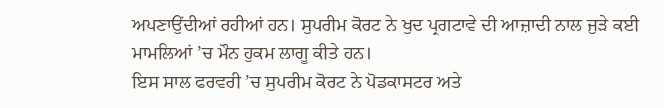ਅਪਣਾਉਂਦੀਆਂ ਰਹੀਆਂ ਹਨ। ਸੁਪਰੀਮ ਕੋਰਟ ਨੇ ਖੁਦ ਪ੍ਰਗਟਾਵੇ ਦੀ ਆਜ਼ਾਦੀ ਨਾਲ ਜੁੜੇ ਕਈ ਮਾਮਲਿਆਂ ’ਚ ਮੌਨ ਹੁਕਮ ਲਾਗੂ ਕੀਤੇ ਹਨ।
ਇਸ ਸਾਲ ਫਰਵਰੀ ’ਚ ਸੁਪਰੀਮ ਕੋਰਟ ਨੇ ਪੋਡਕਾਸਟਰ ਅਤੇ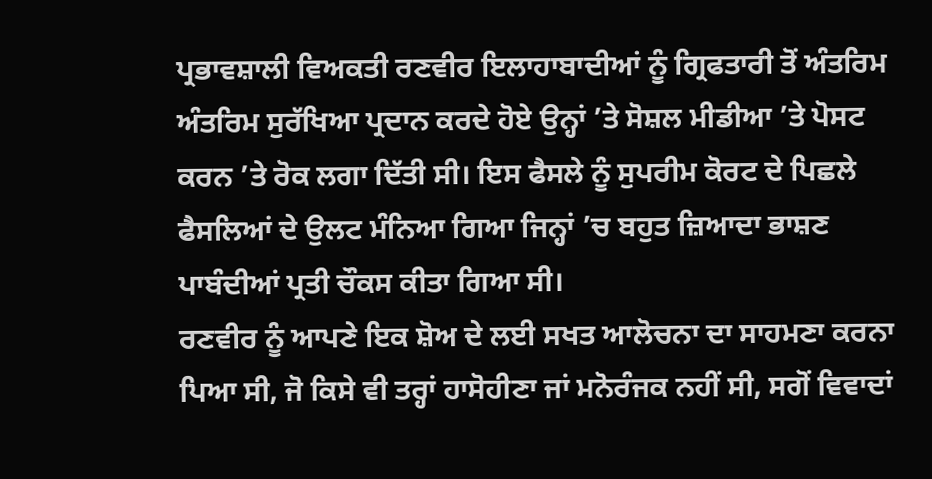ਪ੍ਰਭਾਵਸ਼ਾਲੀ ਵਿਅਕਤੀ ਰਣਵੀਰ ਇਲਾਹਾਬਾਦੀਆਂ ਨੂੰ ਗ੍ਰਿਫਤਾਰੀ ਤੋਂ ਅੰਤਰਿਮ ਅੰਤਰਿਮ ਸੁਰੱਖਿਆ ਪ੍ਰਦਾਨ ਕਰਦੇ ਹੋਏ ਉਨ੍ਹਾਂ ’ਤੇ ਸੋਸ਼ਲ ਮੀਡੀਆ ’ਤੇ ਪੋਸਟ ਕਰਨ ’ਤੇ ਰੋਕ ਲਗਾ ਦਿੱਤੀ ਸੀ। ਇਸ ਫੈਸਲੇ ਨੂੰ ਸੁਪਰੀਮ ਕੋਰਟ ਦੇ ਪਿਛਲੇ ਫੈਸਲਿਆਂ ਦੇ ਉਲਟ ਮੰਨਿਆ ਗਿਆ ਜਿਨ੍ਹਾਂ ’ਚ ਬਹੁਤ ਜ਼ਿਆਦਾ ਭਾਸ਼ਣ ਪਾਬੰਦੀਆਂ ਪ੍ਰਤੀ ਚੌਕਸ ਕੀਤਾ ਗਿਆ ਸੀ।
ਰਣਵੀਰ ਨੂੰ ਆਪਣੇ ਇਕ ਸ਼ੋਅ ਦੇ ਲਈ ਸਖਤ ਆਲੋਚਨਾ ਦਾ ਸਾਹਮਣਾ ਕਰਨਾ ਪਿਆ ਸੀ, ਜੋ ਕਿਸੇ ਵੀ ਤਰ੍ਹਾਂ ਹਾਸੋਹੀਣਾ ਜਾਂ ਮਨੋਰੰਜਕ ਨਹੀਂ ਸੀ, ਸਗੋਂ ਵਿਵਾਦਾਂ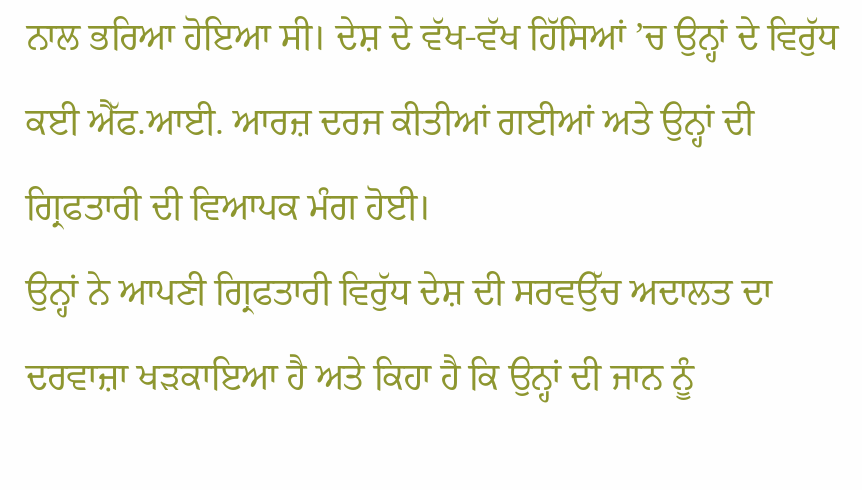ਨਾਲ ਭਰਿਆ ਹੋਇਆ ਸੀ। ਦੇਸ਼ ਦੇ ਵੱਖ-ਵੱਖ ਹਿੱਸਿਆਂ ’ਚ ਉਨ੍ਹਾਂ ਦੇ ਵਿਰੁੱਧ ਕਈ ਐੱਫ.ਆਈ. ਆਰਜ਼ ਦਰਜ ਕੀਤੀਆਂ ਗਈਆਂ ਅਤੇ ਉਨ੍ਹਾਂ ਦੀ ਗ੍ਰਿਫਤਾਰੀ ਦੀ ਵਿਆਪਕ ਮੰਗ ਹੋਈ।
ਉਨ੍ਹਾਂ ਨੇ ਆਪਣੀ ਗ੍ਰਿਫਤਾਰੀ ਵਿਰੁੱਧ ਦੇਸ਼ ਦੀ ਸਰਵਉੱਚ ਅਦਾਲਤ ਦਾ ਦਰਵਾਜ਼ਾ ਖੜਕਾਇਆ ਹੈ ਅਤੇ ਕਿਹਾ ਹੈ ਕਿ ਉਨ੍ਹਾਂ ਦੀ ਜਾਨ ਨੂੰ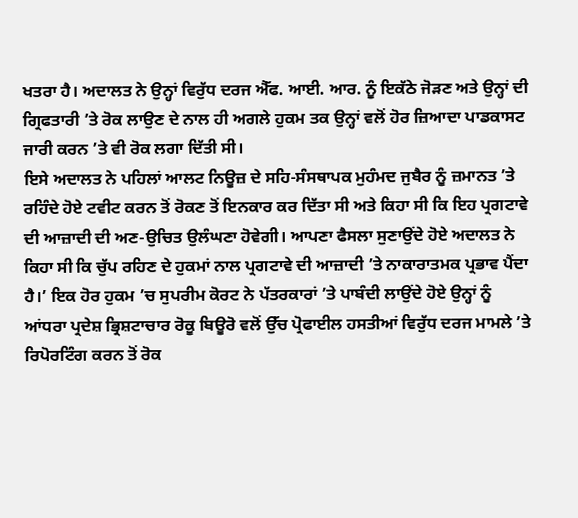ਖਤਰਾ ਹੈ। ਅਦਾਲਤ ਨੇ ਉਨ੍ਹਾਂ ਵਿਰੁੱਧ ਦਰਜ ਐੱਫ. ਆਈ. ਆਰ. ਨੂੰ ਇਕੱਠੇ ਜੋੜਣ ਅਤੇ ਉਨ੍ਹਾਂ ਦੀ ਗ੍ਰਿਫਤਾਰੀ ’ਤੇ ਰੋਕ ਲਾਉਣ ਦੇ ਨਾਲ ਹੀ ਅਗਲੇ ਹੁਕਮ ਤਕ ਉਨ੍ਹਾਂ ਵਲੋਂ ਹੋਰ ਜ਼ਿਆਦਾ ਪਾਡਕਾਸਟ ਜਾਰੀ ਕਰਨ ’ਤੇ ਵੀ ਰੋਕ ਲਗਾ ਦਿੱਤੀ ਸੀ।
ਇਸੇ ਅਦਾਲਤ ਨੇ ਪਹਿਲਾਂ ਆਲਟ ਨਿਊਜ਼ ਦੇ ਸਹਿ-ਸੰਸਥਾਪਕ ਮੁਹੰਮਦ ਜੁਬੈਰ ਨੂੰ ਜ਼ਮਾਨਤ ’ਤੇ ਰਹਿੰਦੇ ਹੋਏ ਟਵੀਟ ਕਰਨ ਤੋਂ ਰੋਕਣ ਤੋਂ ਇਨਕਾਰ ਕਰ ਦਿੱਤਾ ਸੀ ਅਤੇ ਕਿਹਾ ਸੀ ਕਿ ਇਹ ਪ੍ਰਗਟਾਵੇ ਦੀ ਆਜ਼ਾਦੀ ਦੀ ਅਣ-ਉਚਿਤ ਉਲੰਘਣਾ ਹੋਵੇਗੀ। ਆਪਣਾ ਫੈਸਲਾ ਸੁਣਾਉਂਦੇ ਹੋਏ ਅਦਾਲਤ ਨੇ ਕਿਹਾ ਸੀ ਕਿ ਚੁੱਪ ਰਹਿਣ ਦੇ ਹੁਕਮਾਂ ਨਾਲ ਪ੍ਰਗਟਾਵੇ ਦੀ ਆਜ਼ਾਦੀ ’ਤੇ ਨਾਕਾਰਾਤਮਕ ਪ੍ਰਭਾਵ ਪੈਂਦਾ ਹੈ।’ ਇਕ ਹੋਰ ਹੁਕਮ ’ਚ ਸੁਪਰੀਮ ਕੋਰਟ ਨੇ ਪੱਤਰਕਾਰਾਂ ’ਤੇ ਪਾਬੰਦੀ ਲਾਉਂਦੇ ਹੋਏ ਉਨ੍ਹਾਂ ਨੂੰ ਆਂਧਰਾ ਪ੍ਰਦੇਸ਼ ਭ੍ਰਿਸ਼ਟਾਚਾਰ ਰੋਕੂ ਬਿਊਰੋ ਵਲੋਂ ਉੱਚ ਪ੍ਰੋਫਾਈਲ ਹਸਤੀਆਂ ਵਿਰੁੱਧ ਦਰਜ ਮਾਮਲੇ ’ਤੇ ਰਿਪੋਰਟਿੰਗ ਕਰਨ ਤੋਂ ਰੋਕ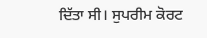ਦਿੱਤਾ ਸੀ। ਸੁਪਰੀਮ ਕੋਰਟ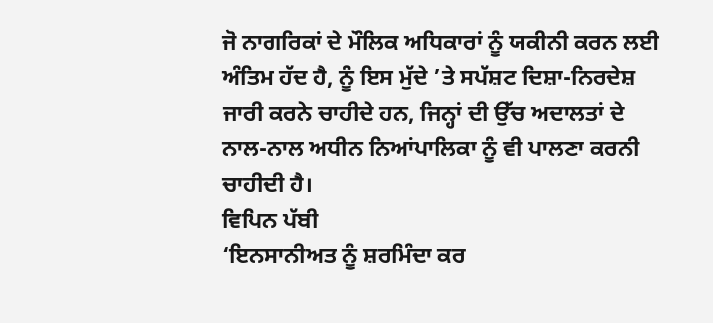ਜੋ ਨਾਗਰਿਕਾਂ ਦੇ ਮੌਲਿਕ ਅਧਿਕਾਰਾਂ ਨੂੰ ਯਕੀਨੀ ਕਰਨ ਲਈ ਅੰਤਿਮ ਹੱਦ ਹੈ, ਨੂੰ ਇਸ ਮੁੱਦੇ ’ਤੇ ਸਪੱਸ਼ਟ ਦਿਸ਼ਾ-ਨਿਰਦੇਸ਼ ਜਾਰੀ ਕਰਨੇ ਚਾਹੀਦੇ ਹਨ, ਜਿਨ੍ਹਾਂ ਦੀ ਉੱਚ ਅਦਾਲਤਾਂ ਦੇ ਨਾਲ-ਨਾਲ ਅਧੀਨ ਨਿਆਂਪਾਲਿਕਾ ਨੂੰ ਵੀ ਪਾਲਣਾ ਕਰਨੀ ਚਾਹੀਦੀ ਹੈ।
ਵਿਪਿਨ ਪੱਬੀ
‘ਇਨਸਾਨੀਅਤ ਨੂੰ ਸ਼ਰਮਿੰਦਾ ਕਰ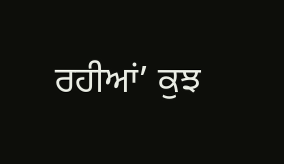ਰਹੀਆਂ’ ਕੁਝ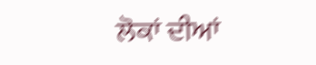ਲੋਕਾਂ ਦੀਆਂ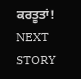ਕਰਤੂਤਾਂ!
NEXT STORY